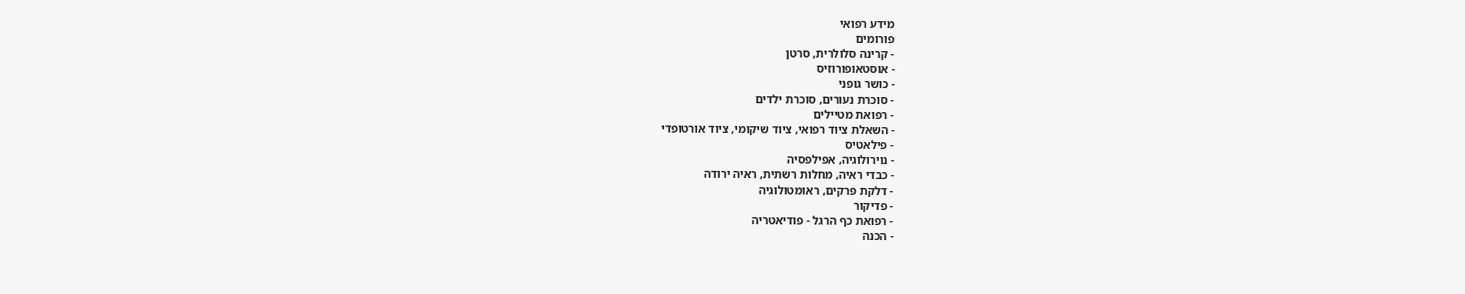מידע רפואי
פורומים
- קרינה סלולרית, סרטן
- אוסטאופורוזיס
- כושר גופני
- סוכרת נעורים, סוכרת ילדים
- רפואת מטיילים
- השאלת ציוד רפואי, ציוד שיקומי, ציוד אורטופדי
- פילאטיס
- נוירולוגיה, אפילפסיה
- כבדי ראיה, מחלות רשתית, ראיה ירודה
- דלקת פרקים, ראומטולוגיה
- פדיקור
- רפואת כף הרגל - פודיאטריה
- הכנה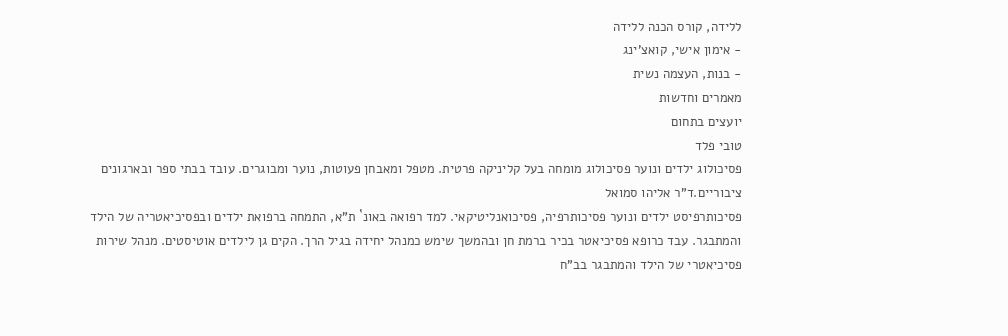ללידה, קורס הכנה ללידה
- אימון אישי, קואצ'ינג
- בנות, העצמה נשית
מאמרים וחדשות
יועצים בתחום
טובי פלד
פסיכולוג ילדים ונוער פסיכולוג מומחה בעל קליניקה פרטית. מטפל ומאבחן פעוטות, נוער ומבוגרים. עובד בבתי ספר ובארגונים ציבוריים.ד"ר אליהו סמואל
פסיכותרפיסט ילדים ונוער פסיכותרפיה, פסיכואנליטיקאי. למד רפואה באונ` ת"א, התמחה ברפואת ילדים ובפסיכיאטריה של הילד והמתבגר. עבד כרופא פסיכיאטר בכיר ברמת חן ובהמשך שימש כמנהל יחידה בגיל הרך. הקים גן לילדים אוטיסטים. מנהל שירות פסיכיאטרי של הילד והמתבגר בב"ח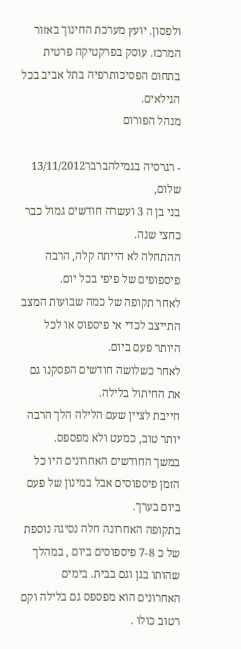ולפסון. יועץ מערכת החינוך באזור המרכז. עוסק בפרקטיקה פרטית בתחום הפסיכותרפיה בתל אביב בכל הגילאים.
מנהל הפורום

- רגרסיה בגמילהברבר13/11/2012
שלום,
בני בן ה 3 ועשרה חודשים גמול כבר כחצי שנה.
ההתחלה לא הייתה קלה, הרבה פיספופים של פיפי בכל יום.
לאחר תקופה של כמה שבועות המצב התייצב לכדי אי פיספוס או לכל היותר פעם ביום.
לאחר כשלושה חודשים הפסקנו גם את החיתול בלילה.
חייבת לציין שעם הלילה הלך הרבה יותר טוב, כמעט ולא מפספס.
במשך החודשים האחרונים היו כל הזמן פיספוסים אבל במינון של פעם ביום בערך.
בתקופה האחרונה חלה נסיגה נוספת של כ 7-8 פיספוסים ביום , במהלך שהותו בגן וגם בבית. בימים האחרונים הוא מפספס גם בלילה וקם רטוב כולו .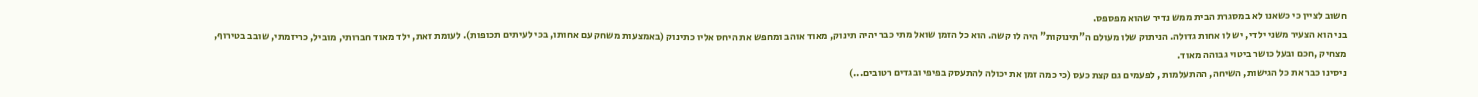חשוב לציין כי כשאנו לא במסגרת הבית ממש נדיר שהוא מפספס.
בני הוא הצעיר משני ילדי, יש לו אחות גדולה. הניתוק שלו מעולם ה"תינוקות" היה לו קשה. הוא כל הזמן שואל מתי כבר יהיה תינוק, מאוד אוהב ומחפש את היחס אליו כתינוק (באמצעות משחק עם אחותו, בכי לעיתים תכופות). לעומת זאת, ילד מאוד חברותי, מוביל, כריזמתי, שובב בטירוף, מצחיק ,חכם ובעל כושר ביטוי גבוהה מאוד.
ניסינו כבר את כל הגישות, השיחה, ההתעלמות , לפעמים גם קצת כעס (כי כמה זמן את יכולה להתעסק בפיפי ובגדים רטובים...)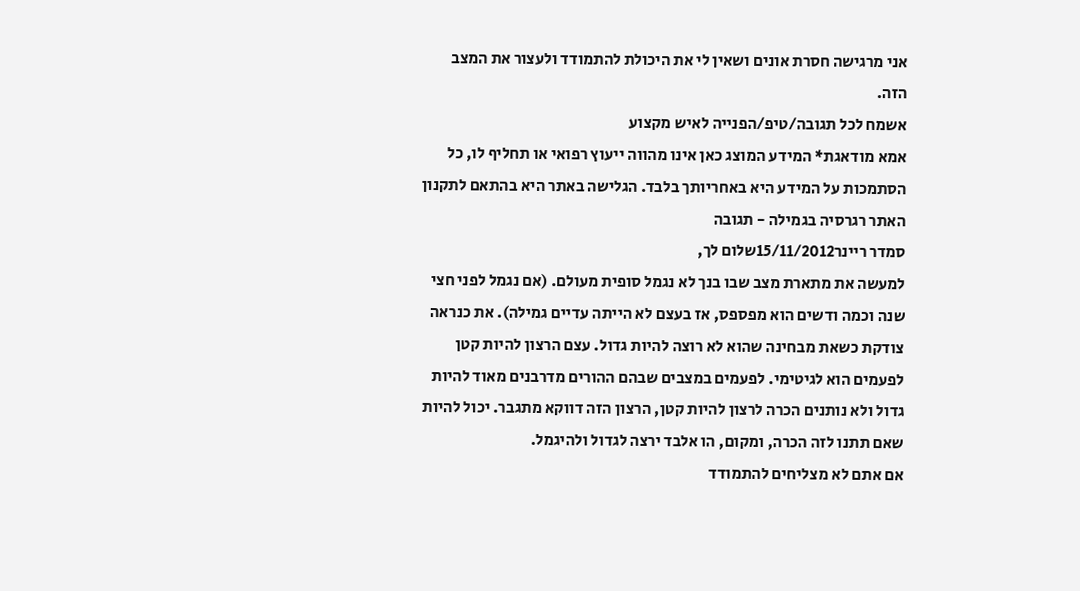אני מרגישה חסרת אונים ושאין לי את היכולת להתמודד ולעצור את המצב הזה.
אשמח לכל תגובה/טיפ/הפנייה לאיש מקצוע
אמא מודאגת* המידע המוצג כאן אינו מהווה ייעוץ רפואי או תחליף לו, כל הסתמכות על המידע היא באחריותך בלבד. הגלישה באתר היא בהתאם לתקנון האתר רגרסיה בגמילה - תגובה
סמדר ריינר15/11/2012שלום לך,
למעשה את מתארת מצב שבו בנך לא נגמל סופית מעולם. (אם נגמל לפני חצי שנה וכמה ודשים הוא מפספס, אז בעצם לא הייתה עדיים גמילה). את כנראה צודקת כשאת מבחינה שהוא לא רוצה להיות גדול. עצם הרצון להיות קטן לפעמים הוא לגיטימי. לפעמים במצבים שבהם ההורים מדרבנים מאוד להיות גדול ולא נותנים הכרה לרצון להיות קטן, הרצון הזה דווקא מתגבר. יכול להיות שאם תתנו לזה הכרה, ומקום, הו אלבד ירצה לגדול ולהיגמל.
אם אתם לא מצליחים להתמודד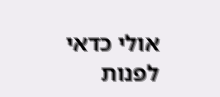אולי כדאי לפנות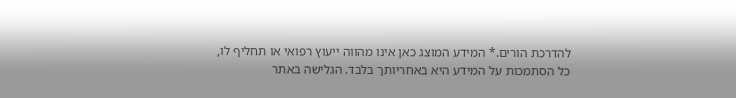להדרכת הורים.* המידע המוצג כאן אינו מהווה ייעוץ רפואי או תחליף לו, כל הסתמכות על המידע היא באחריותך בלבד. הגלישה באתר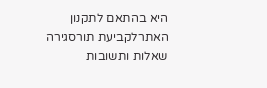היא בהתאם לתקנון האתרלקביעת תורסגירה
שאלות ותשובות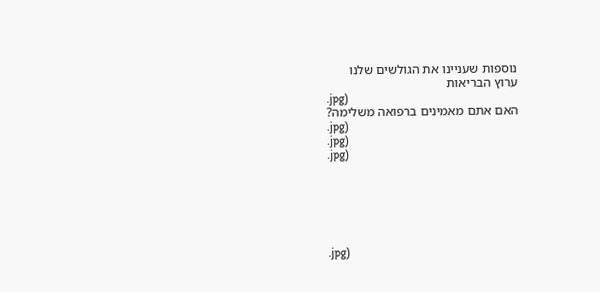נוספות שעניינו את הגולשים שלנו
ערוץ הבריאות
.jpg)
האם אתם מאמינים ברפואה משלימה?
.jpg)
.jpg)
.jpg)






.jpg)